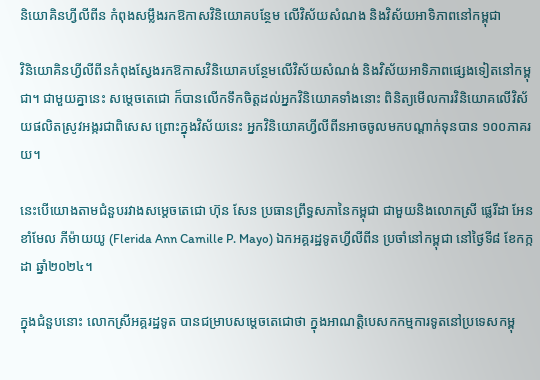និយោគិនហ្វីលីពីន កំពុងសម្លឹងរកឱកាសវិនិយោគបន្ថែម លើវិស័យសំណង និងវិស័យអាទិភាពនៅកម្ពុជា

វិនិយោគិនហ្វីលីពីនកំពុងស្វែងរកឱកាសវិនិយោគបន្ថែមលើវិស័យសំណង់ និងវិស័យអាទិភាពផ្សេងទៀតនៅកម្ពុជា។ ជាមួយគ្នានេះ សម្តេចតេជោ ក៏បានលើកទឹកចិត្តដល់អ្នកវិនិយោគទាំងនោះ ពិនិត្យមើលការវិនិយោគលើវិស័យផលិតស្រូវអង្ករជាពិសេស ព្រោះក្នុងវិស័យនេះ អ្នកវិនិយោគហ្វីលីពីនអាចចូលមកបណ្តាក់ទុនបាន ១០០ភាគរយ។

នេះបើយោងតាមជំនួបរវាងសម្តេចតេជោ ហ៊ុន សែន ប្រធានព្រឹទ្ធសភានៃកម្ពុជា ជាមួយនិងលោកស្រី ផ្លេរីដា អែន ខាំមែល ភីម៉ាយយូ (Flerida Ann Camille P. Mayo) ឯកអគ្គរដ្ឋទូតហ្វីលីពីន ប្រចាំនៅកម្ពុជា នៅថ្ងៃទី៨ ខែកក្កដា ឆ្នាំ២០២៤។

ក្នុងជំនួបនោះ លោកស្រីអគ្គរដ្ឋទូត បានជម្រាបសម្តេចតេជោថា ក្នុងអាណត្តិបេសកកម្មការទូតនៅប្រទេសកម្ពុ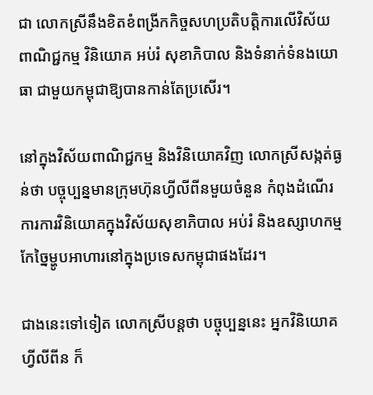ជា លោកស្រីនឹងខិតខំពង្រីកកិច្ចសហប្រតិបត្តិការលើវិស័យពាណិជ្ជកម្ម វិនិយោគ អប់រំ សុខាភិបាល និងទំនាក់ទំនងយោធា ជាមួយកម្ពុជាឱ្យបានកាន់តែប្រសើរ។

នៅក្នុងវិស័យពាណិជ្ជកម្ម និងវិនិយោគវិញ លោកស្រីសង្កត់ធ្ងន់ថា បច្ចុប្បន្នមានក្រុមហ៊ុនហ្វីលីពីនមួយចំនួន កំពុងដំណើរការការវិនិយោគក្នុងវិស័យសុខាភិបាល អប់រំ និងឧស្សាហកម្មកែច្នៃម្ហូបអាហារនៅក្នុងប្រទេសកម្ពុជាផងដែរ។

ជាងនេះទៅទៀត លោកស្រីបន្តថា បច្ចុប្បន្ននេះ អ្នកវិនិយោគហ្វីលីពីន ក៏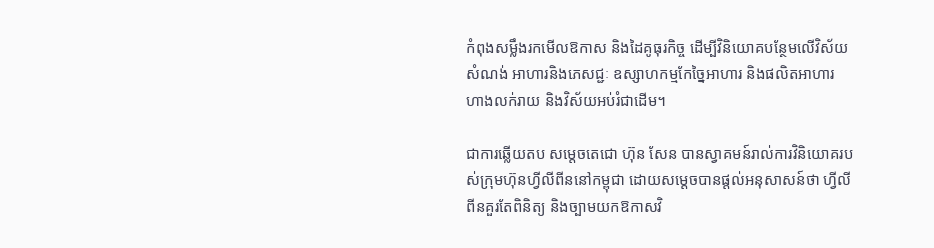កំពុងសម្លឹងរកមើលឱកាស និងដៃគូធុរកិច្ច ដើម្បីវិនិយោគបន្ថែមលើវិស័យសំណង់ អាហារនិងភេសជ្ជៈ ឧស្សាហកម្មកែច្នៃអាហារ និងផលិតអាហារ ហាងលក់រាយ និងវិស័យអប់រំជាដើម។

ជាការឆ្លើយតប សម្តេចតេជោ ហ៊ុន សែន បានស្វាគមន៍រាល់ការវិនិយោគរបស់ក្រុមហ៊ុនហ្វីលីពីននៅកម្ពុជា ដោយសម្ដេចបានផ្ដល់អនុសាសន៍ថា ហ្វីលីពីនគួរតែពិនិត្យ និងច្បាមយកឱកាសវិ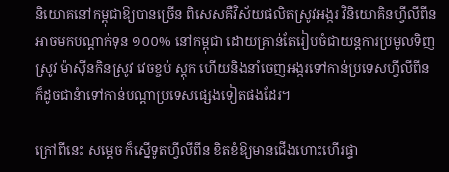និយោគនៅកម្ពុជាឱ្យបានច្រើន ពិសេសគឺវិស័យផលិតស្រូវអង្ករ វិនិយោគិនហ្វីលីពីនអាចមកបណ្ដាក់ទុន ១០០% នៅកម្ពុជា ដោយគ្រាន់តែរៀបចំជាយន្តការប្រមូលទិញស្រូវ ម៉ាស៊ីនកិនស្រូវ វេចខ្ចប់ ស្តុក ហើយនិងនាំចេញអង្ករទៅកាន់ប្រទេសហ្វីលីពីន ក៏ដូចជានំាទៅកាន់បណ្ដាប្រទេសផ្សេងទៀតផងដែរ។

ក្រៅពីនេះ សម្ដេច ក៏ស្នើទូតហ្វីលីពីន ខិតខំឱ្យមានជើងហោះហើរផ្ទា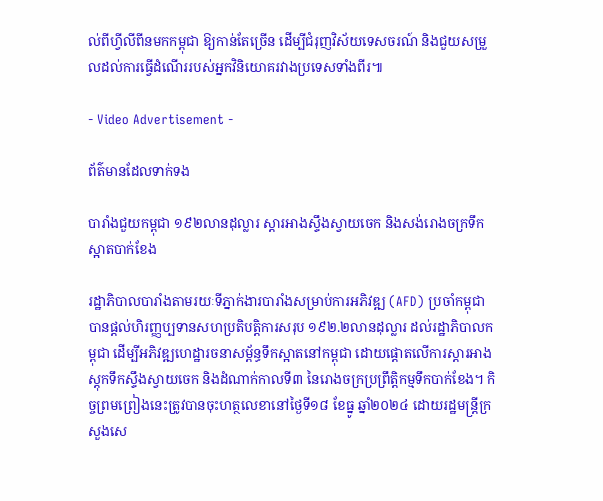ល់ពីហ្វីលីពីនមកកម្ពុជា ឱ្យកាន់តែច្រើន ដើម្បីជំរុញវិស័យទេសចរណ៍ និងជួយសម្រួលដល់ការធ្វើដំណើររបស់អ្នកវិនិយោគរវាងប្រទេសទាំងពីរ៕

- Video Advertisement -

ព័ត៌មានដែលទាក់ទង

បារាំងជួយកម្ពុជា ១៩២លានដុល្លារ ស្តារអាងស្ទឹងស្វាយចេក និងសង់រោងចក្រទឹកស្អាតបាក់ខែង

រដ្ឋាភិបាលបារាំងតាមរយៈទីភ្នាក់ងារបារាំងសម្រាប់ការអភិវឌ្ឍ (AFD) ប្រចាំកម្ពុជា បានផ្តល់ហិរញ្ញប្បទានសហប្រតិបត្តិការសរុប ១៩២.២លានដុល្លារ ដល់រដ្ឋាភិបាលកម្ពុជា ដើម្បីអភិវឌ្ឍហេដ្ឋារចនាសម្ព័ន្ធទឹកស្អាតនៅកម្ពុជា ដោយផ្តោតលើការស្តារអាងស្តុកទឹកស្ទឹងស្វាយចេក និងដំណាក់កាលទី៣ នៃរោងចក្រប្រព្រឹត្តិកម្មទឹកបាក់ខែង។ កិច្ចព្រមព្រៀងនេះត្រូវបានចុះហត្ថលេខានៅថ្ងៃទី១៨ ខែធ្នូ ឆ្នាំ២០២៤ ដោយរដ្ឋមន្ត្រីក្រសួងសេ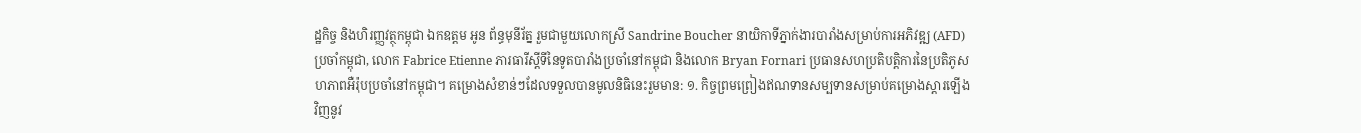ដ្ឋកិច្ច និងហិរញ្ញវត្ថុកម្ពុជា ឯកឧត្តម អូន ព័ន្ធមុនីរ័ត្ន រួមជាមួយលោកស្រី Sandrine Boucher នាយិកាទីភ្នាក់ងារបារាំងសម្រាប់ការអភិវឌ្ឍ (AFD) ប្រចាំកម្ពុជា, លោក Fabrice Etienne ភារធារីស្ដីទីនៃទូតបារាំងប្រចាំនៅកម្ពុជា និងលោក Bryan Fornari ប្រធានសហប្រតិបត្តិការនៃប្រតិភូសហភាពអឺរ៉ុបប្រចាំនៅកម្ពុជា។ គម្រោងសំខាន់ៗដែលទទួលបានមូលនិធិនេះរួមមាន: ១. កិច្ចព្រមព្រៀងឥណទានសម្បទានសម្រាប់គម្រោងស្តារឡើងវិញនូវ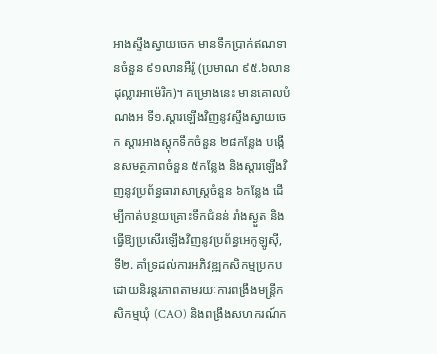អាងស្ទឹងស្វាយចេក មានទឹកប្រាក់ឥណទានចំនួន ៩១លានអឺរ៉ូ (ប្រមាណ ៩៥.៦លានដុល្លារអាម៉េរិក)។ គម្រោងនេះ មានគោលបំណងអ ទី១.ស្តារឡើងវិញនូវស្ទឹងស្វាយចេក ស្តារអាងស្តុកទឹកចំនួន ២៨កន្លែង បង្កើនសមត្ថភាពចំនួន ៥កន្លែង និងស្តារឡើងវិញនូវប្រព័ន្ធធារាសាស្ត្រចំនួន ៦កន្លែង ដើម្បីកាត់បន្ថយគ្រោះទឹកជំនន់ រាំងស្ងួត និងធ្វើឱ្យប្រសើរឡើងវិញនូវប្រព័ន្ធអេកូឡូស៊ី, ទី២. គាំទ្រដល់ការអភិវឌ្ឍកសិកម្មប្រកបដោយនិរន្តរភាពតាមរយៈការពង្រឹងមន្ត្រីកសិកម្មឃុំ (CAO) និងពង្រឹងសហករណ៍ក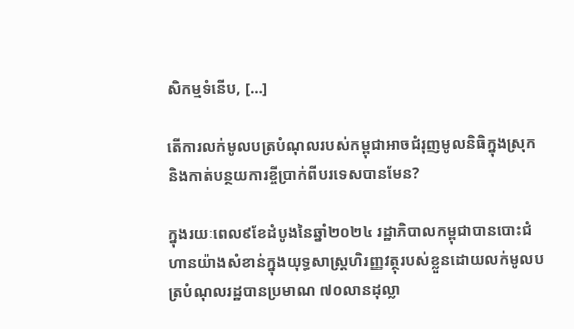សិកម្មទំនើប, […]

តើការលក់មូលបត្របំណុលរបស់កម្ពុជាអាចជំរុញមូលនិធិក្នុងស្រុក និងកាត់បន្ថយការខ្ចីប្រាក់ពីបរទេសបានមែន?

ក្នុងរយៈពេល៩ខែដំបូងនៃឆ្នាំ២០២៤ រដ្ឋាភិបាលកម្ពុជាបានបោះជំហានយ៉ាងសំខាន់ក្នុងយុទ្ធសាស្រ្តហិរញ្ញវត្ថុរបស់ខ្លួនដោយលក់មូលបត្របំណុលរដ្ឋបានប្រមាណ ៧០លានដុល្លា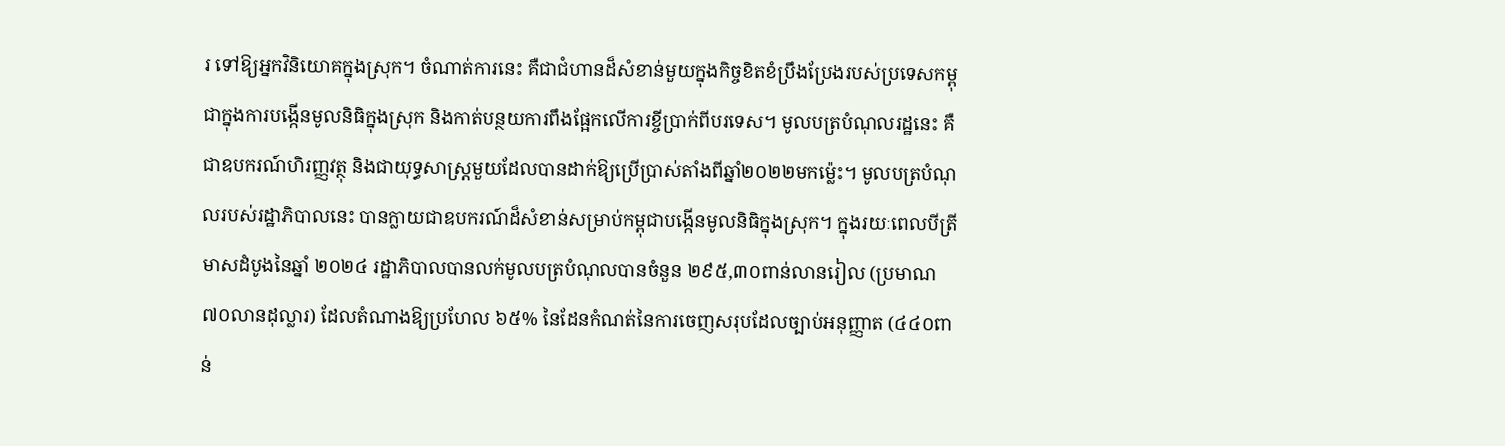រ ទៅឱ្យអ្នកវិនិយោគក្នុងស្រុក។ ចំណាត់ការនេះ គឺជាជំហានដ៏សំខាន់មួយក្នុងកិច្ចខិតខំប្រឹងប្រែងរបស់ប្រទេសកម្ពុជាក្នុងការបង្កើនមូលនិធិក្នុងស្រុក និងកាត់បន្ថយការពឹងផ្អែកលើការខ្ចីប្រាក់ពីបរទេស។ មូលបត្របំណុលរដ្ឋនេះ គឺជាឧបករណ៍ហិរញ្ញវត្ថុ និងជាយុទ្ធសាស្ត្រមួយដែលបានដាក់ឱ្យប្រើប្រាស់តាំងពីឆ្នាំ២០២២មកម្ល៉េះ។ មូលបត្របំណុលរបស់រដ្ឋាភិបាលនេះ បានក្លាយជាឧបករណ៍ដ៏សំខាន់សម្រាប់កម្ពុជាបង្កើនមូលនិធិក្នុងស្រុក។ ក្នុងរយៈពេលបីត្រីមាសដំបូងនៃឆ្នាំ ២០២៤ រដ្ឋាភិបាលបានលក់មូលបត្របំណុលបានចំនួន ២៩៥,៣០ពាន់លានរៀល (ប្រមាណ ៧០លានដុល្លារ) ដែលតំណាងឱ្យប្រហែល ៦៥% នៃដែនកំណត់នៃការចេញសរុបដែលច្បាប់អនុញ្ញាត (៤៤០ពាន់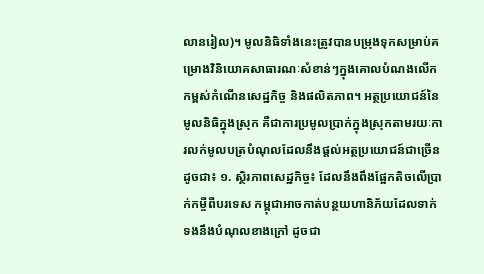លានរៀល)។ មូលនិធិទាំងនេះត្រូវបានបម្រុងទុកសម្រាប់គម្រោងវិនិយោគសាធារណៈសំខាន់ៗក្នុងគោលបំណងលើកកម្ពស់កំណើនសេដ្ឋកិច្ច និងផលិតភាព។ អត្ថប្រយោជន៍នៃមូលនិធិក្នុងស្រុក គឺជាការប្រមូលប្រាក់ក្នុងស្រុកតាមរយៈការលក់មូលបត្របំណុលដែលនឹងផ្តល់អត្ថប្រយោជន៍ជាច្រើនដូចជា៖ ១. ស្ថិរភាពសេដ្ឋកិច្ច៖ ដែលនឹងពឹងផ្អែកតិចលើប្រាក់កម្ចីពីបរទេស កម្ពុជាអាចកាត់បន្ថយហានិភ័យដែលទាក់ទងនឹងបំណុលខាងក្រៅ ដូចជា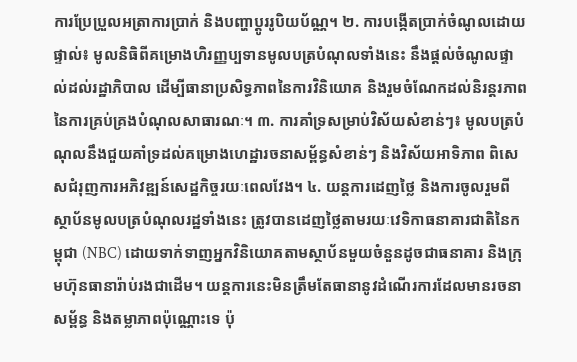ការប្រែប្រួលអត្រាការប្រាក់ និងបញ្ហាប្តូររូបិយប័ណ្ណ។ ២. ការបង្កើតប្រាក់ចំណូលដោយផ្ទាល់៖ មូលនិធិពីគម្រោងហិរញ្ញប្បទានមូលបត្របំណុលទាំងនេះ នឹងផ្តល់ចំណូលផ្ទាល់ដល់រដ្ឋាភិបាល ដើម្បីធានាប្រសិទ្ធភាពនៃការវិនិយោគ និងរួមចំណែកដល់និរន្តរភាពនៃការគ្រប់គ្រងបំណុលសាធារណៈ។ ៣. ការគាំទ្រសម្រាប់វិស័យសំខាន់ៗ៖ មូលបត្របំណុលនឹងជួយគាំទ្រដល់គម្រោងហេដ្ឋារចនាសម្ព័ន្ធសំខាន់ៗ និងវិស័យអាទិភាព ពិសេសជំរុញការអភិវឌ្ឍន៍សេដ្ឋកិច្ចរយៈពេលវែង។ ៤. យន្តការដេញថ្លៃ និងការចូលរួមពីស្ថាប័នមូលបត្របំណុលរដ្ឋទាំងនេះ ត្រូវបានដេញថ្លៃតាមរយៈវេទិកាធនាគារជាតិនៃកម្ពុជា (NBC) ដោយទាក់ទាញអ្នកវិនិយោគតាមស្ថាប័នមួយចំនួនដូចជាធនាគារ និងក្រុមហ៊ុនធានារ៉ាប់រងជាដើម។ យន្តការនេះមិនត្រឹមតែធានានូវដំណើរការដែលមានរចនាសម្ព័ន្ធ និងតម្លាភាពប៉ុណ្ណោះទេ ប៉ុ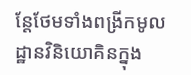ន្តែថែមទាំងពង្រីកមូលដ្ឋានវិនិយោគិនក្នុង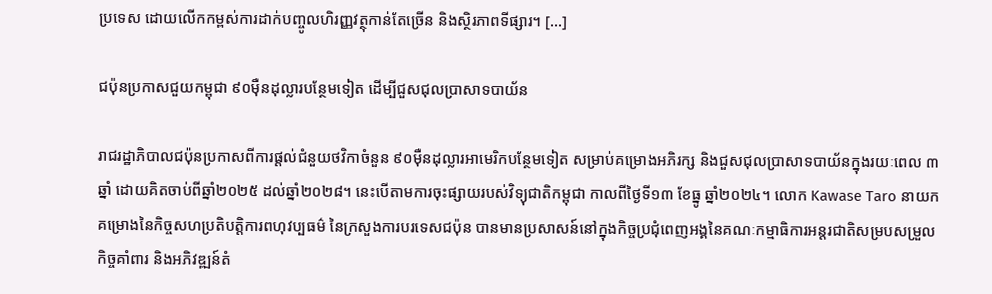ប្រទេស ដោយលើកកម្ពស់ការដាក់បញ្ចូលហិរញ្ញវត្ថុកាន់តែច្រើន និងស្ថិរភាពទីផ្សារ។ […]

ជប៉ុនប្រកាសជួយកម្ពុជា ៩០ម៉ឺនដុល្លារបន្ថែមទៀត ដើម្បីជួសជុលប្រាសាទបាយ័ន

រាជរដ្ឋាភិបាលជប៉ុនប្រកាសពីការផ្តល់ជំនួយថវិកាចំនួន ៩០ម៉ឺនដុល្លារអាមេរិកបន្ថែមទៀត សម្រាប់គម្រោងអភិរក្ស និងជួសជុលប្រាសាទបាយ័នក្នុងរយៈពេល ៣ឆ្នាំ ដោយគិតចាប់ពីឆ្នាំ២០២៥ ដល់ឆ្នាំ២០២៨។ នេះបើតាមការចុះផ្សាយរបស់វិទ្យុជាតិកម្ពុជា កាលពីថ្ងៃទី១៣ ខែធ្នូ ឆ្នាំ២០២៤។ លោក Kawase Taro នាយកគម្រោងនៃកិច្ចសហប្រតិបត្តិការពហុវប្បធម៌ នៃក្រសួងការបរទេសជប៉ុន បានមានប្រសាសន៍នៅក្នុងកិច្ចប្រជុំពេញអង្គនៃគណៈកម្មាធិការអន្តរជាតិសម្របសម្រួលកិច្ចគាំពារ និងអភិវឌ្ឍន៍តំ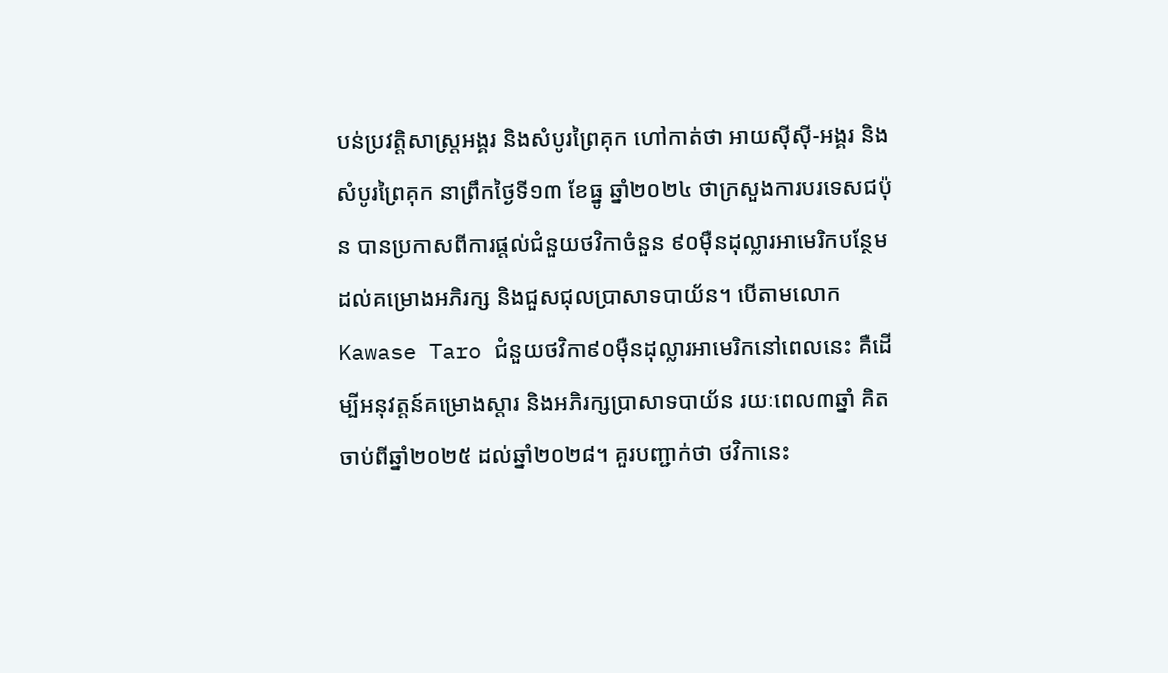បន់ប្រវត្តិសាស្រ្តអង្គរ និងសំបូរព្រៃគុក ហៅកាត់ថា អាយស៊ីស៊ី-អង្គរ និងសំបូរព្រៃគុក នាព្រឹកថ្ងៃទី១៣ ខែធ្នូ ឆ្នាំ២០២៤ ថាក្រសួងការបរទេសជប៉ុន បានប្រកាសពីការផ្តល់ជំនួយថវិកាចំនួន ៩០ម៉ឺនដុល្លារអាមេរិកបន្ថែម ដល់គម្រោងអភិរក្ស និងជួសជុលប្រាសាទបាយ័ន។ បើតាមលោក Kawase Taro ជំនួយថវិកា៩០ម៉ឺនដុល្លារអាមេរិកនៅពេលនេះ គឺដើម្បីអនុវត្តន៍គម្រោងស្ដារ និងអភិរក្សប្រាសាទបាយ័ន រយៈពេល៣ឆ្នាំ គិតចាប់ពីឆ្នាំ២០២៥ ដល់ឆ្នាំ២០២៨។ គួរបញ្ជាក់ថា ថវិកានេះ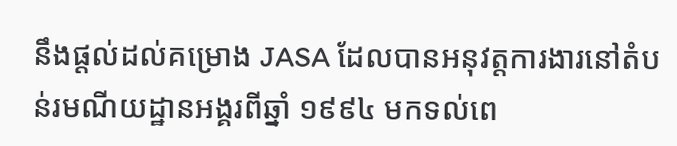នឹងផ្តល់ដល់គម្រោង JASA ដែលបានអនុវត្តការងារនៅតំបន់រមណីយដ្ឋានអង្គរពីឆ្នាំ ១៩៩៤ មកទល់ពេ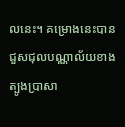លនេះ។ គម្រោងនេះបានជួសជុលបណ្ណាល័យខាងត្បូងប្រាសា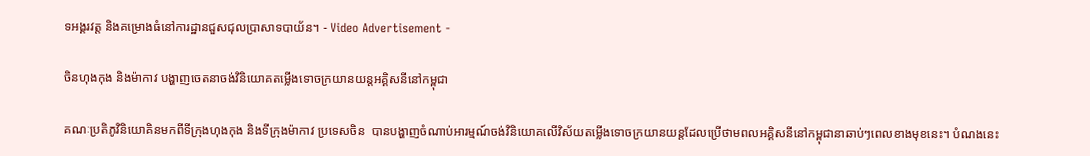ទអង្គរវត្ត និងគម្រោងធំនៅការដ្ឋានជួសជុលប្រាសាទបាយ័ន។ - Video Advertisement -

ចិនហុងកុង និងម៉ាកាវ បង្ហាញចេតនាចង់វិនិយោគតម្លើងទោចក្រយានយន្តអគ្គិសនីនៅកម្ពុជា

គណៈប្រតិភូវិនិយោគិនមកពីទីក្រុងហុងកុង និងទីក្រុងម៉ាកាវ ប្រទេសចិន  បានបង្ហាញចំណាប់អារម្មណ៍ចង់វិនិយោគលើវិស័យតម្លើងទោចក្រយានយន្តដែលប្រើថាមពលអគ្គិសនីនៅកម្ពុជានាឆាប់ៗពេលខាងមុខនេះ។ បំណងនេះ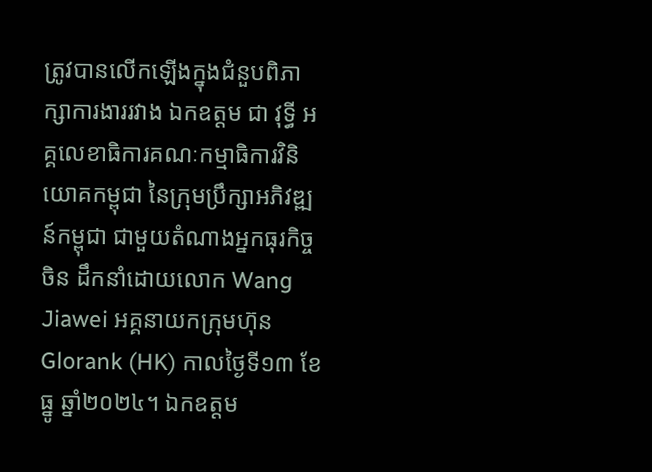ត្រូវបានលើកឡើងក្នុងជំនួបពិភាក្សាការងាររវាង ឯកឧត្តម ជា វុទ្ធី អគ្គលេខាធិការគណៈកម្មាធិការវិនិយោគកម្ពុជា នៃក្រុមប្រឹក្សាអភិវឌ្ឍន៍កម្ពុជា ជាមួយតំណាងអ្នកធុរកិច្ចចិន ដឹកនាំដោយលោក Wang Jiawei អគ្គនាយកក្រុមហ៊ុន Glorank (HK) កាលថ្ងៃទី១៣ ខែធ្នូ ឆ្នាំ២០២៤។ ឯកឧត្តម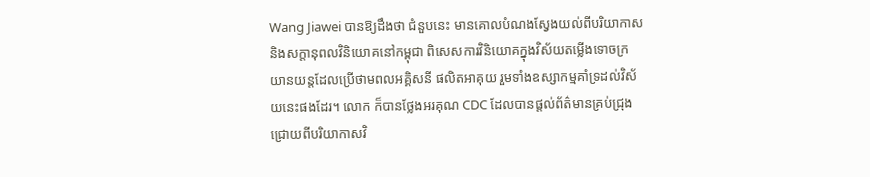Wang Jiawei បានឱ្យដឹងថា ជំនួបនេះ មានគោលបំណងស្វែងយល់ពីបរិយាកាស និងសក្តានុពលវិនិយោគនៅកម្ពុជា ពិសេសការវិនិយោគក្នុងវិស័យតម្លើងទោចក្រយានយន្តដែលប្រើថាមពលអគ្គិសនី ផលិតអាគុយ រួមទាំងឧស្សាកម្មគាំទ្រដល់វិស័យនេះផងដែរ។ លោក ក៏បានថ្លែងអរគុណ CDC ដែលបានផ្តល់ព័ត៌មានគ្រប់ជ្រុងជ្រោយពីបរិយាកាសវិ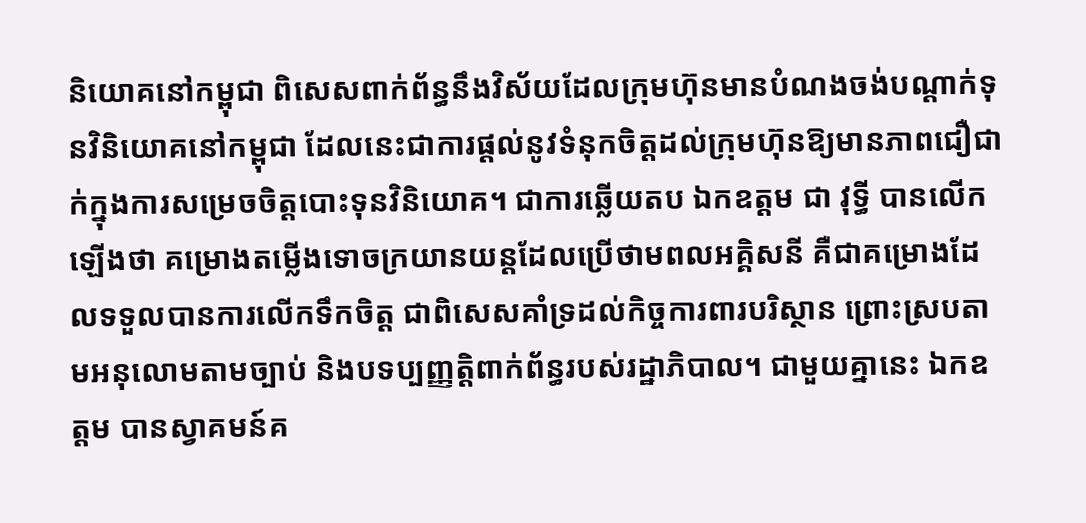និយោគនៅកម្ពុជា ពិសេសពាក់ព័ន្ធនឹងវិស័យដែលក្រុមហ៊ុនមានបំណងចង់បណ្តាក់ទុនវិនិយោគនៅកម្ពុជា ដែលនេះជាការផ្តល់នូវទំនុកចិត្តដល់ក្រុមហ៊ុនឱ្យមានភាពជឿជាក់ក្នុងការសម្រេចចិត្តបោះទុនវិនិយោគ។ ជាការឆ្លើយតប ឯកឧត្តម ជា វុទ្ធី បានលើកឡើងថា គម្រោងតម្លើងទោចក្រយានយន្តដែលប្រើថាមពលអគ្គិសនី គឺជាគម្រោងដែលទទួលបានការលើកទឹកចិត្ត ជាពិសេសគាំទ្រដល់កិច្ចការពារបរិស្ថាន ព្រោះស្របតាមអនុលោមតាមច្បាប់ និងបទប្បញ្ញត្តិពាក់ព័ន្ធរបស់រដ្ឋាភិបាល។ ជាមួយគ្នានេះ ឯកឧត្តម បានស្វាគមន៍គ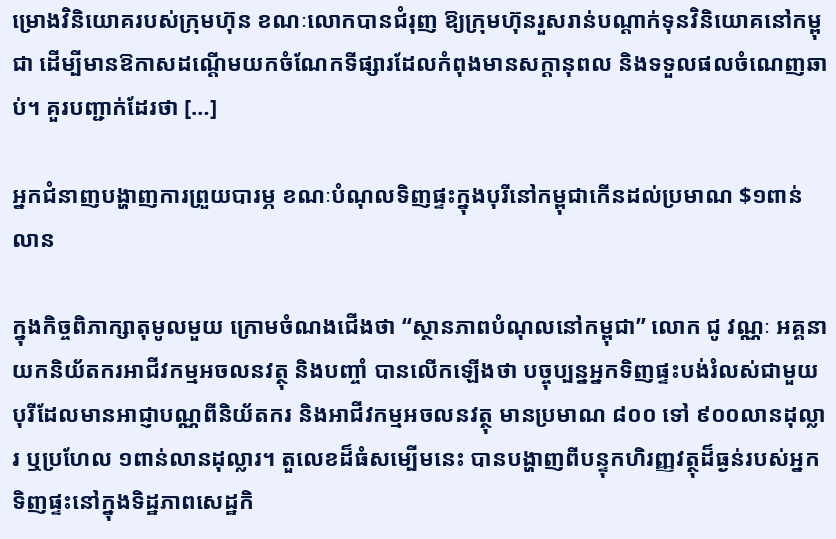ម្រោងវិនិយោគរបស់ក្រុមហ៊ុន ខណៈលោកបានជំរុញ ឱ្យក្រុមហ៊ុនរួសរាន់បណ្តាក់ទុនវិនិយោគនៅកម្ពុជា ដើម្បីមានឱកាសដណ្តើមយកចំណែកទីផ្សារដែលកំពុងមានសក្តានុពល និងទទួលផលចំណេញឆាប់។ គួរបញ្ជាក់ដែរថា […]

អ្នកជំនាញបង្ហាញការព្រួយបារម្ភ ខណៈបំណុលទិញផ្ទះក្នុងបុរីនៅកម្ពុជាកើនដល់ប្រមាណ $១ពាន់លាន

ក្នុងកិច្ចពិភាក្សាតុមូលមួយ ក្រោមចំណងជើងថា “ស្ថានភាពបំណុលនៅកម្ពុជា” លោក ជូ វណ្ណៈ អគ្គនាយកនិយ័តករអាជីវកម្មអចលនវត្ថុ និងបញ្ចាំ បានលើកឡើងថា បច្ចុប្បន្នអ្នកទិញផ្ទះបង់រំលស់ជាមួយបុរីដែលមានអាជ្ញាបណ្ណពីនិយ័តករ និងអាជីវកម្មអចលនវត្ថុ មានប្រមាណ ៨០០ ទៅ ៩០០លានដុល្លារ ឬប្រហែល ១ពាន់លានដុល្លារ។ តួលេខដ៏ធំសម្បើមនេះ បានបង្ហាញពីបន្ទុកហិរញ្ញវត្ថុដ៏ធ្ងន់របស់អ្នកទិញផ្ទះនៅក្នុងទិដ្ឋភាពសេដ្ឋកិ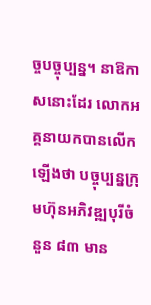ច្ចបច្ចុប្បន្ន។ នាឱកាសនោះដែរ លោកអគ្គនាយកបានលើកឡើងថា បច្ចុប្បន្នក្រុមហ៊ុនអភិវឌ្ឍបុរីចំនួន ៨៣ មាន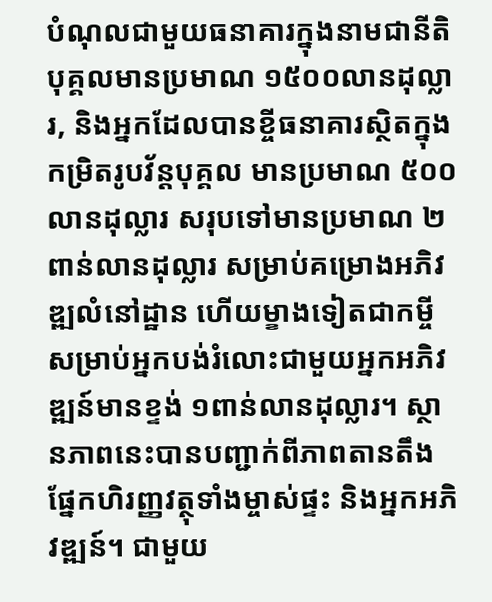បំណុលជាមួយធនាគារក្នុងនាមជានីតិបុគ្គលមានប្រមាណ ១៥០០លានដុល្លារ, និងអ្នកដែលបានខ្ចីធនាគារស្ថិតក្នុងកម្រិតរូបវ័ន្តបុគ្គល មានប្រមាណ ៥០០លានដុល្លារ សរុបទៅមានប្រមាណ ២ពាន់លានដុល្លារ សម្រាប់គម្រោងអភិវឌ្ឍលំនៅដ្ឋាន ហើយម្ខាងទៀតជាកម្ចីសម្រាប់អ្នកបង់រំលោះជាមួយអ្នកអភិវឌ្ឍន៍មានខ្ទង់ ១ពាន់លានដុល្លារ។ ស្ថានភាពនេះបានបញ្ជាក់ពីភាពតានតឹងផ្នែកហិរញ្ញវត្ថុទាំងម្ចាស់ផ្ទះ និងអ្នកអភិវឌ្ឍន៍។ ជាមួយ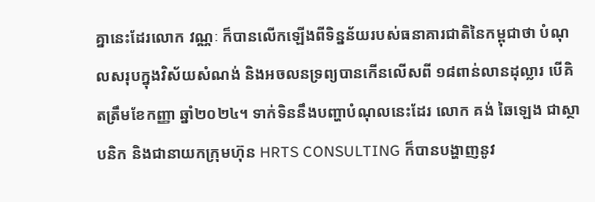គ្នានេះដែរលោក វណ្ណៈ ក៏បានលើកឡើងពីទិន្នន័យរបស់ធនាគារជាតិនៃកម្ពុជាថា បំណុលសរុបក្នុងវិស័យសំណង់ និងអចលនទ្រព្យបានកើនលើសពី ១៨ពាន់លានដុល្លារ បើគិតត្រឹមខែកញ្ញា ឆ្នាំ២០២៤។ ទាក់ទិននឹងបញ្ហាបំណុលនេះដែរ លោក គង់ ឆៃឡេង ជាស្ថាបនិក និងជានាយកក្រុមហ៊ុន HRTS CONSULTING ក៏បានបង្ហាញនូវ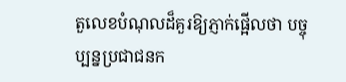តួលេខបំណុលដ៏គួរឱ្យភ្ញាក់ផ្អើលថា បច្ចុប្បន្នប្រជាជនក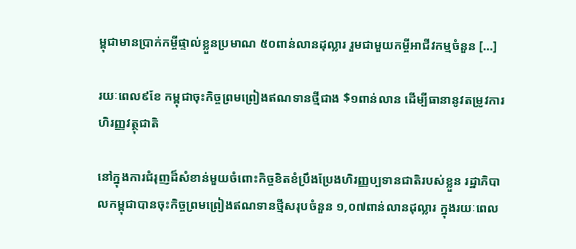ម្ពុជាមានប្រាក់កម្ចីផ្ទាល់ខ្លួនប្រមាណ ៥០ពាន់លានដុល្លារ រួមជាមួយកម្ចីអាជីវកម្មចំនួន […]

រយៈពេល៩ខែ កម្ពុជាចុះកិច្ចព្រមព្រៀងឥណទានថ្មីជាង $១ពាន់លាន ដើម្បីធានានូវតម្រូវការហិរញ្ញវត្ថុជាតិ

នៅក្នុងការជំរុញដ៏សំខាន់មួយចំពោះកិច្ចខិតខំប្រឹងប្រែងហិរញ្ញប្បទានជាតិរបស់ខ្លួន រដ្ឋាភិបាលកម្ពុជាបានចុះកិច្ចព្រមព្រៀងឥណទានថ្មីសរុបចំនួន ១,០៧ពាន់លានដុល្លារ ក្នុងរយៈពេល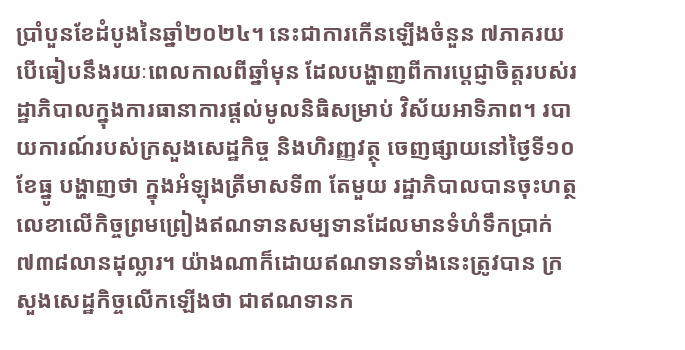ប្រាំបួនខែដំបូងនៃឆ្នាំ២០២៤។ នេះជាការកើនឡើងចំនួន ៧ភាគរយ បើធៀបនឹងរយៈពេលកាលពីឆ្នាំមុន ដែលបង្ហាញពីការប្តេជ្ញាចិត្តរបស់រដ្ឋាភិបាលក្នុងការធានាការផ្តល់មូលនិធិសម្រាប់ វិស័យអាទិភាព។ របាយការណ៍របស់ក្រសួងសេដ្ឋកិច្ច និងហិរញ្ញវត្ថុ ចេញផ្សាយនៅថ្ងៃទី១០ ខែធ្នូ បង្ហាញថា ក្នុងអំឡុងត្រីមាសទី៣ តែមួយ រដ្ឋាភិបាលបានចុះហត្ថលេខាលើកិច្ចព្រមព្រៀងឥណទានសម្បទានដែលមានទំហំទឹកប្រាក់ ៧៣៨លានដុល្លារ។ យ៉ាងណាក៏ដោយឥណទានទាំងនេះត្រូវបាន ក្រសួងសេដ្ឋកិច្ចលើកឡើងថា ជាឥណទានក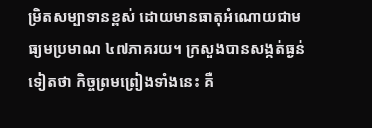ម្រិតសម្បាទានខ្ពស់ ដោយមានធាតុអំណោយជាមធ្យមប្រមាណ ៤៧ភាគរយ។ ក្រសួងបានសង្កត់ធ្ងន់ទៀតថា កិច្ចព្រមព្រៀងទាំងនេះ គឺ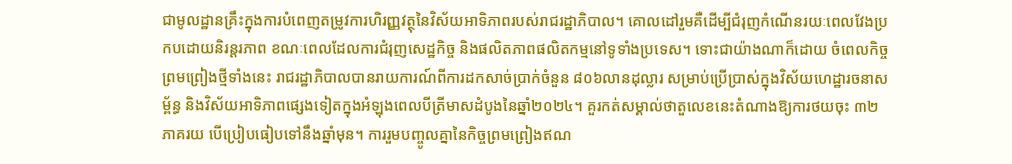ជាមូលដ្ឋានគ្រឹះក្នុងការបំពេញតម្រូវការហិរញ្ញវត្ថុនៃវិស័យអាទិភាពរបស់រាជរដ្ឋាភិបាល។ គោលដៅរួមគឺដើម្បីជំរុញកំណើនរយៈពេលវែងប្រកបដោយនិរន្តរភាព ខណៈពេលដែលការជំរុញសេដ្ឋកិច្ច និងផលិតភាពផលិតកម្មនៅទូទាំងប្រទេស។ ទោះជាយ៉ាងណាក៏ដោយ ចំពេលកិច្ចព្រមព្រៀងថ្មីទាំងនេះ រាជរដ្ឋាភិបាលបានរាយការណ៍ពីការដកសាច់ប្រាក់ចំនួន ៨០៦លានដុល្លារ សម្រាប់ប្រើប្រាស់ក្នុងវិស័យហេដ្ឋារចនាសម្ព័ន្ធ និងវិស័យអាទិភាពផ្សេងទៀតក្នុងអំឡុងពេលបីត្រីមាសដំបូងនៃឆ្នាំ២០២៤។ គួរកត់សម្គាល់ថាតួលេខនេះតំណាងឱ្យការថយចុះ ៣២ភាគរយ បើប្រៀបធៀបទៅនឹងឆ្នាំមុន។ ការរួមបញ្ចូលគ្នានៃកិច្ចព្រមព្រៀងឥណ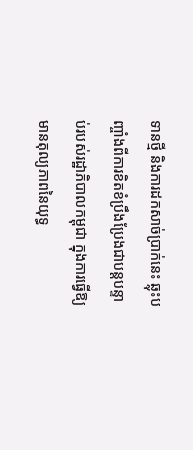ទានថ្មី និងការដកសាច់ប្រាក់នេះ ឆ្លុះបញ្ចាំងពីការខិតខំប្រឹងប្រែងជាបន្តបន្ទាប់របស់រដ្ឋាភិបាលកម្ពុជា ក្នុងការធ្វើឱ្យមានតុល្យភាពនៃយុទ្ធ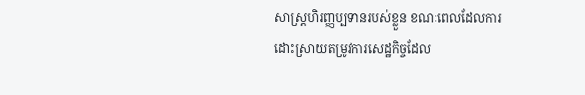សាស្រ្តហិរញ្ញប្បទានរបស់ខ្លួន ខណៈពេលដែលការដោះស្រាយតម្រូវការសេដ្ឋកិច្ចដែល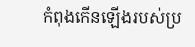កំពុងកើនឡើងរបស់ប្រ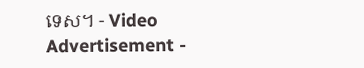ទេស។ - Video Advertisement -